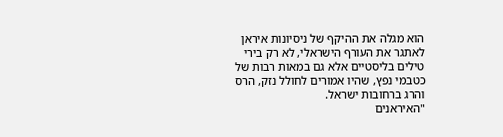הוא מגלה את ההיקף של ניסיונות איראן לאתגר את העורף הישראלי, לא רק בירי טילים בליסטיים אלא גם במאות רבות של כטבמי נפץ, שהיו אמורים לחולל נזק, הרס והרג ברחובות ישראל.
"האיראנים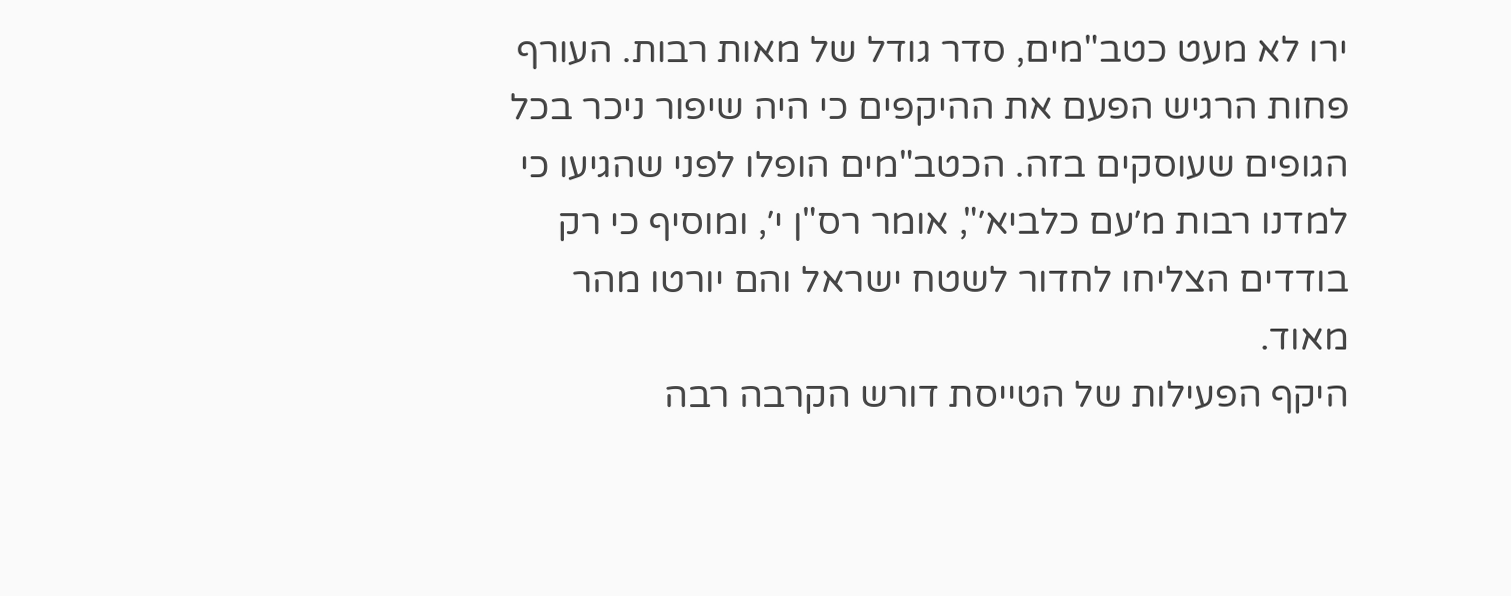ירו לא מעט כטב"מים, סדר גודל של מאות רבות. העורף פחות הרגיש הפעם את ההיקפים כי היה שיפור ניכר בכל הגופים שעוסקים בזה. הכטב"מים הופלו לפני שהגיעו כי למדנו רבות מ׳עם כלביא׳", אומר רס"ן י׳, ומוסיף כי רק בודדים הצליחו לחדור לשטח ישראל והם יורטו מהר מאוד.
היקף הפעילות של הטייסת דורש הקרבה רבה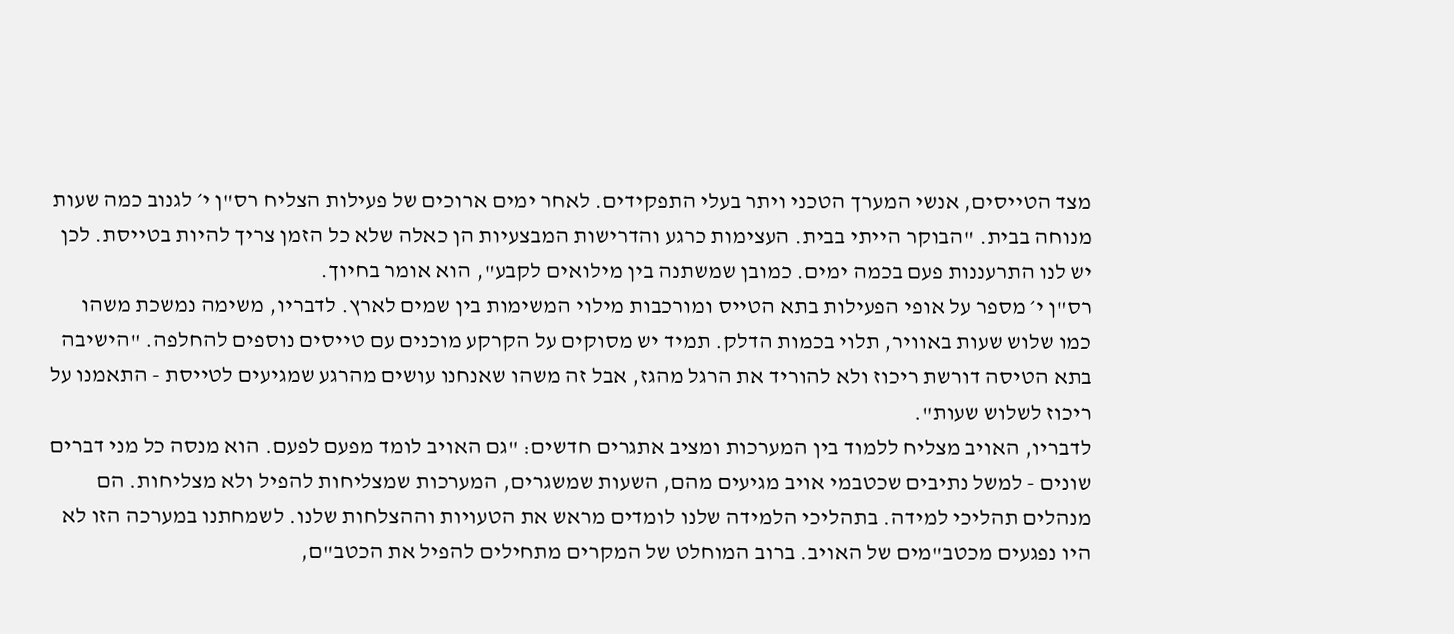מצד הטייסים, אנשי המערך הטכני ויתר בעלי התפקידים. לאחר ימים ארוכים של פעילות הצליח רס"ן י׳ לגנוב כמה שעות מנוחה בבית. "הבוקר הייתי בבית. העצימות כרגע והדרישות המבצעיות הן כאלה שלא כל הזמן צריך להיות בטייסת. לכן יש לנו התרעננות פעם בכמה ימים. כמובן שמשתנה בין מילואים לקבע", הוא אומר בחיוך.
רס"ן י׳ מספר על אופי הפעילות בתא הטייס ומורכבות מילוי המשימות בין שמים לארץ. לדבריו, משימה נמשכת משהו כמו שלוש שעות באוויר, תלוי בכמות הדלק. תמיד יש מסוקים על הקרקע מוכנים עם טייסים נוספים להחלפה. "הישיבה בתא הטיסה דורשת ריכוז ולא להוריד את הרגל מהגז, אבל זה משהו שאנחנו עושים מהרגע שמגיעים לטייסת - התאמנו על ריכוז לשלוש שעות".
לדבריו, האויב מצליח ללמוד בין המערכות ומציב אתגרים חדשים: "גם האויב לומד מפעם לפעם. הוא מנסה כל מני דברים שונים - למשל נתיבים שכטבמי אויב מגיעים מהם, השעות שמשגרים, המערכות שמצליחות להפיל ולא מצליחות. הם מנהלים תהליכי למידה. בתהליכי הלמידה שלנו לומדים מראש את הטעויות וההצלחות שלנו. לשמחתנו במערכה הזו לא היו נפגעים מכטב"מים של האויב. ברוב המוחלט של המקרים מתחילים להפיל את הכטב"ם,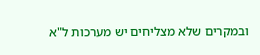ובמקרים שלא מצליחים יש מערכות ל"א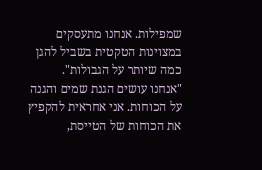שמפילות. אנחנו מתעסקים במצוינות הטקטית בשביל להגן כמה שיותר על הגבולות".
"אנחנו עושים הגנת שמים והגנה על הכוחות. אני אחראית להקפיץ את הכוחות של הטייסת,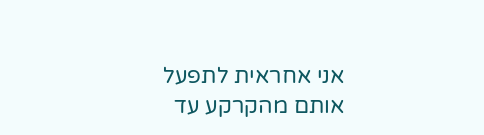אני אחראית לתפעל אותם מהקרקע עד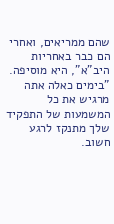שהם ממריאים, ואחרי הם כבר באחריות היב"א", היא מוסיפה.
"בימים כאלה אתה מרגיש את כל המשמעות של התפקיד שלך מתנקז לרגע חשוב.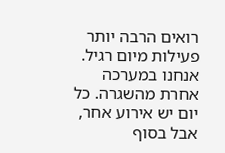רואים הרבה יותר פעילות מיום רגיל. אנחנו במערכה אחרת מהשגרה. כל יום יש אירוע אחר, אבל בסוף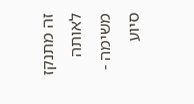זה מתנקז לאותה משימה - סיוע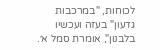לכוחות, "במרכבות גדעון" בעזה ועכשיו בלבנון", אומרת סמל א׳.